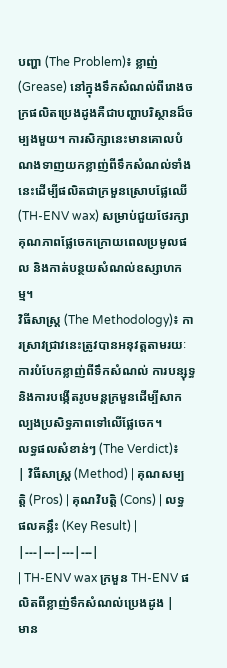បញ្ហា (The Problem)៖ ខ្លាញ់ (Grease) នៅក្នុងទឹកសំណល់ពីរោងចក្រផលិតប្រេងដូងគឺជាបញ្ហាបរិស្ថានដ៏ចម្បងមួយ។ ការសិក្សានេះមានគោលបំណងទាញយកខ្លាញ់ពីទឹកសំណល់ទាំងនេះដើម្បីផលិតជាក្រមួនស្រោបផ្លែឈើ (TH-ENV wax) សម្រាប់ជួយថែរក្សាគុណភាពផ្លែចេកក្រោយពេលប្រមូលផល និងកាត់បន្ថយសំណល់ឧស្សាហកម្ម។
វិធីសាស្ត្រ (The Methodology)៖ ការស្រាវជ្រាវនេះត្រូវបានអនុវត្តតាមរយៈការបំបែកខ្លាញ់ពីទឹកសំណល់ ការបន្សុទ្ធ និងការបង្កើតរូបមន្តក្រមួនដើម្បីសាកល្បងប្រសិទ្ធភាពទៅលើផ្លែចេក។
លទ្ធផលសំខាន់ៗ (The Verdict)៖
| វិធីសាស្ត្រ (Method) | គុណសម្បត្តិ (Pros) | គុណវិបត្តិ (Cons) | លទ្ធផលគន្លឹះ (Key Result) |
|---|---|---|---|
| TH-ENV wax ក្រមួន TH-ENV ផលិតពីខ្លាញ់ទឹកសំណល់ប្រេងដូង |
មាន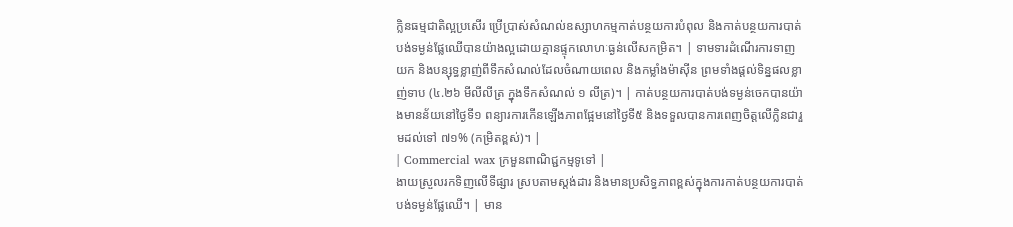ក្លិនធម្មជាតិល្អប្រសើរ ប្រើប្រាស់សំណល់ឧស្សាហកម្មកាត់បន្ថយការបំពុល និងកាត់បន្ថយការបាត់បង់ទម្ងន់ផ្លែឈើបានយ៉ាងល្អដោយគ្មានផ្ទុកលោហៈធ្ងន់លើសកម្រិត។ | ទាមទារដំណើរការទាញយក និងបន្សុទ្ធខ្លាញ់ពីទឹកសំណល់ដែលចំណាយពេល និងកម្លាំងម៉ាស៊ីន ព្រមទាំងផ្តល់ទិន្នផលខ្លាញ់ទាប (៤.២៦ មីលីលីត្រ ក្នុងទឹកសំណល់ ១ លីត្រ)។ | កាត់បន្ថយការបាត់បង់ទម្ងន់ចេកបានយ៉ាងមានន័យនៅថ្ងៃទី១ ពន្យារការកើនឡើងភាពផ្អែមនៅថ្ងៃទី៥ និងទទួលបានការពេញចិត្តលើក្លិនជារួមដល់ទៅ ៧១% (កម្រិតខ្ពស់)។ |
| Commercial wax ក្រមួនពាណិជ្ជកម្មទូទៅ |
ងាយស្រួលរកទិញលើទីផ្សារ ស្របតាមស្តង់ដារ និងមានប្រសិទ្ធភាពខ្ពស់ក្នុងការកាត់បន្ថយការបាត់បង់ទម្ងន់ផ្លែឈើ។ | មាន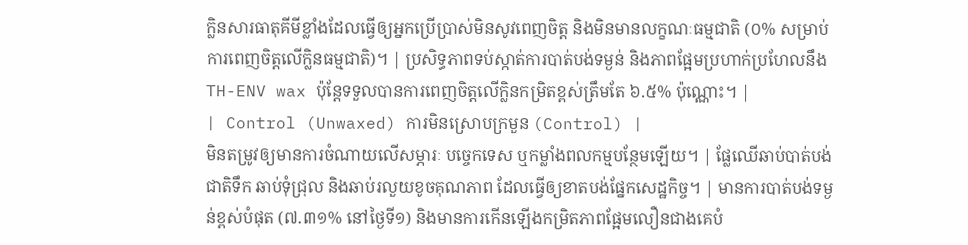ក្លិនសារធាតុគីមីខ្លាំងដែលធ្វើឲ្យអ្នកប្រើប្រាស់មិនសូវពេញចិត្ត និងមិនមានលក្ខណៈធម្មជាតិ (០% សម្រាប់ការពេញចិត្តលើក្លិនធម្មជាតិ)។ | ប្រសិទ្ធភាពទប់ស្កាត់ការបាត់បង់ទម្ងន់ និងភាពផ្អែមប្រហាក់ប្រហែលនឹង TH-ENV wax ប៉ុន្តែទទួលបានការពេញចិត្តលើក្លិនកម្រិតខ្ពស់ត្រឹមតែ ៦.៥% ប៉ុណ្ណោះ។ |
| Control (Unwaxed) ការមិនស្រោបក្រមួន (Control) |
មិនតម្រូវឲ្យមានការចំណាយលើសម្ភារៈ បច្ចេកទេស ឬកម្លាំងពលកម្មបន្ថែមឡើយ។ | ផ្លែឈើឆាប់បាត់បង់ជាតិទឹក ឆាប់ទុំជ្រុល និងឆាប់រលួយខូចគុណភាព ដែលធ្វើឲ្យខាតបង់ផ្នែកសេដ្ឋកិច្ច។ | មានការបាត់បង់ទម្ងន់ខ្ពស់បំផុត (៧.៣១% នៅថ្ងៃទី១) និងមានការកើនឡើងកម្រិតភាពផ្អែមលឿនជាងគេបំ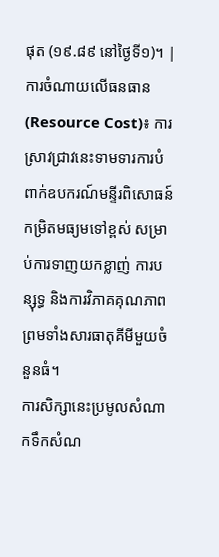ផុត (១៩.៨៩ នៅថ្ងៃទី១)។ |
ការចំណាយលើធនធាន (Resource Cost)៖ ការស្រាវជ្រាវនេះទាមទារការបំពាក់ឧបករណ៍មន្ទីរពិសោធន៍កម្រិតមធ្យមទៅខ្ពស់ សម្រាប់ការទាញយកខ្លាញ់ ការបន្សុទ្ធ និងការវិភាគគុណភាព ព្រមទាំងសារធាតុគីមីមួយចំនួនធំ។
ការសិក្សានេះប្រមូលសំណាកទឹកសំណ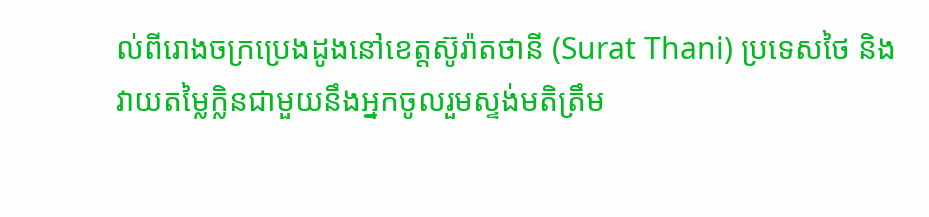ល់ពីរោងចក្រប្រេងដូងនៅខេត្តស៊ូរ៉ាតថានី (Surat Thani) ប្រទេសថៃ និងវាយតម្លៃក្លិនជាមួយនឹងអ្នកចូលរួមស្ទង់មតិត្រឹម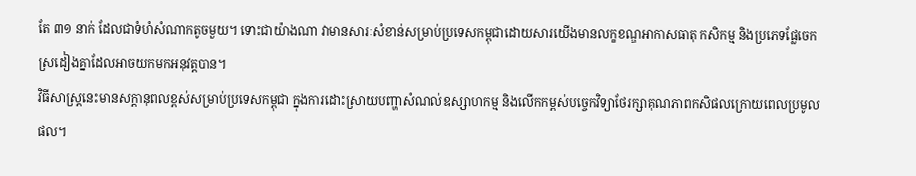តែ ៣១ នាក់ ដែលជាទំហំសំណាកតូចមួយ។ ទោះជាយ៉ាងណា វាមានសារៈសំខាន់សម្រាប់ប្រទេសកម្ពុជាដោយសារយើងមានលក្ខខណ្ឌអាកាសធាតុ កសិកម្ម និងប្រភេទផ្លែចេកស្រដៀងគ្នាដែលអាចយកមកអនុវត្តបាន។
វិធីសាស្ត្រនេះមានសក្តានុពលខ្ពស់សម្រាប់ប្រទេសកម្ពុជា ក្នុងការដោះស្រាយបញ្ហាសំណល់ឧស្សាហកម្ម និងលើកកម្ពស់បច្ចេកវិទ្យាថែរក្សាគុណភាពកសិផលក្រោយពេលប្រមូលផល។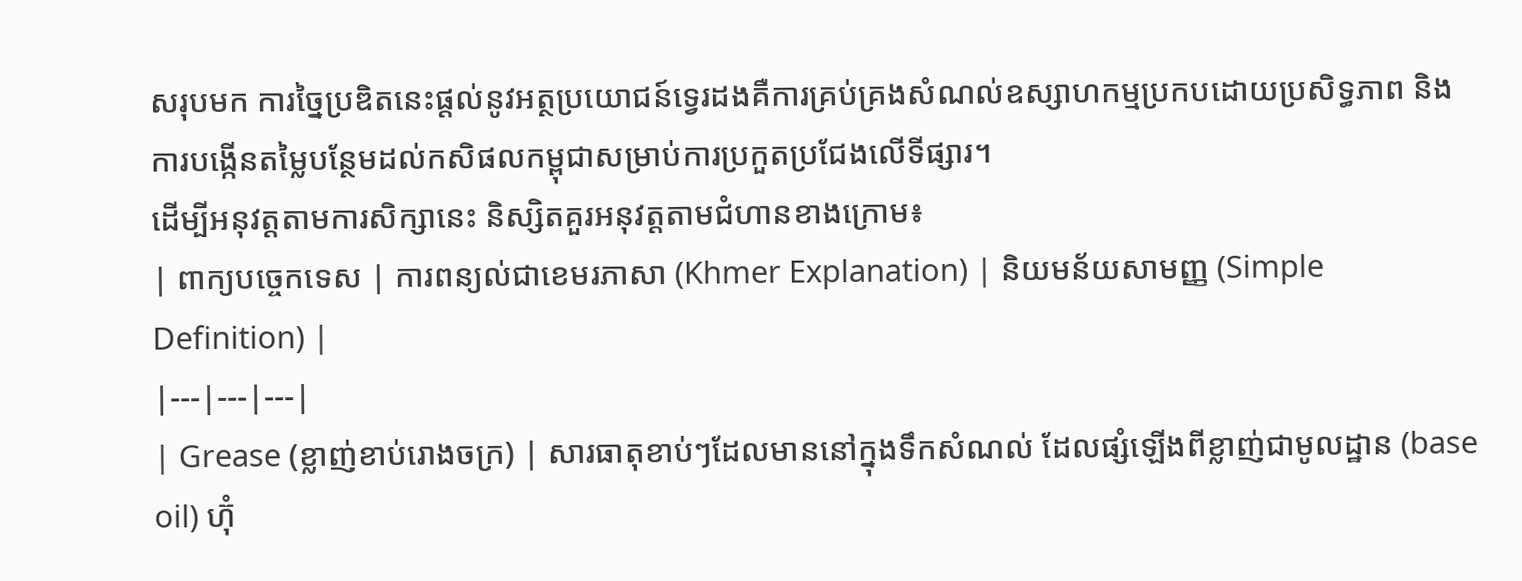សរុបមក ការច្នៃប្រឌិតនេះផ្តល់នូវអត្ថប្រយោជន៍ទ្វេរដងគឺការគ្រប់គ្រងសំណល់ឧស្សាហកម្មប្រកបដោយប្រសិទ្ធភាព និងការបង្កើនតម្លៃបន្ថែមដល់កសិផលកម្ពុជាសម្រាប់ការប្រកួតប្រជែងលើទីផ្សារ។
ដើម្បីអនុវត្តតាមការសិក្សានេះ និស្សិតគួរអនុវត្តតាមជំហានខាងក្រោម៖
| ពាក្យបច្ចេកទេស | ការពន្យល់ជាខេមរភាសា (Khmer Explanation) | និយមន័យសាមញ្ញ (Simple Definition) |
|---|---|---|
| Grease (ខ្លាញ់ខាប់រោងចក្រ) | សារធាតុខាប់ៗដែលមាននៅក្នុងទឹកសំណល់ ដែលផ្សំឡើងពីខ្លាញ់ជាមូលដ្ឋាន (base oil) ហ៊ុំ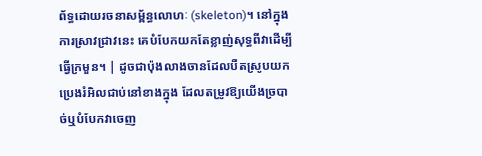ព័ទ្ធដោយរចនាសម្ព័ន្ធលោហៈ (skeleton)។ នៅក្នុងការស្រាវជ្រាវនេះ គេបំបែកយកតែខ្លាញ់សុទ្ធពីវាដើម្បីធ្វើក្រមួន។ | ដូចជាប៉ុងលាងចានដែលបឺតស្រូបយកប្រេងរំអិលជាប់នៅខាងក្នុង ដែលតម្រូវឱ្យយើងច្របាច់ឬបំបែកវាចេញ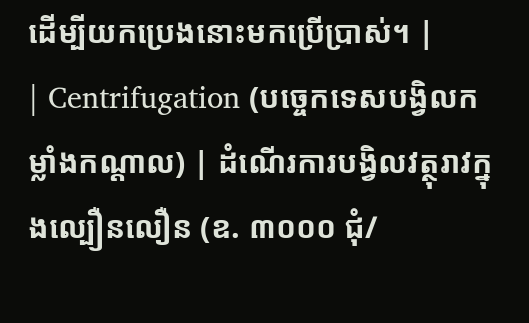ដើម្បីយកប្រេងនោះមកប្រើប្រាស់។ |
| Centrifugation (បច្ចេកទេសបង្វិលកម្លាំងកណ្តាល) | ដំណើរការបង្វិលវត្ថុរាវក្នុងល្បឿនលឿន (ឧ. ៣០០០ ជុំ/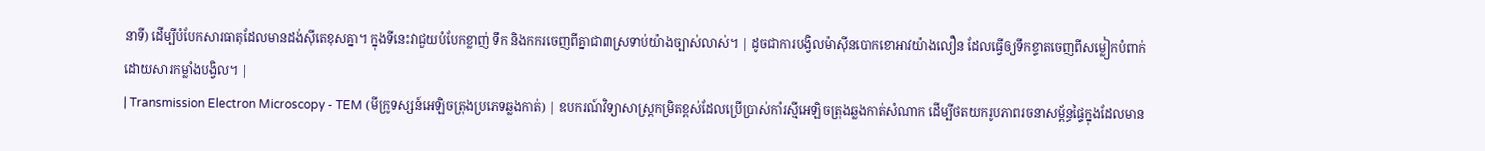នាទី) ដើម្បីបំបែកសារធាតុដែលមានដង់ស៊ីតេខុសគ្នា។ ក្នុងទីនេះវាជួយបំបែកខ្លាញ់ ទឹក និងកករចេញពីគ្នាជា៣ស្រទាប់យ៉ាងច្បាស់លាស់។ | ដូចជាការបង្វិលម៉ាស៊ីនបោកខោអាវយ៉ាងលឿន ដែលធ្វើឲ្យទឹកខ្ទាតចេញពីសម្លៀកបំពាក់ដោយសារកម្លាំងបង្វិល។ |
| Transmission Electron Microscopy - TEM (មីក្រូទស្សន៍អេឡិចត្រុងប្រភេទឆ្លងកាត់) | ឧបករណ៍វិទ្យាសាស្ត្រកម្រិតខ្ពស់ដែលប្រើប្រាស់កាំរស្មីអេឡិចត្រុងឆ្លងកាត់សំណាក ដើម្បីថតយករូបភាពរចនាសម្ព័ន្ធផ្ទៃក្នុងដែលមាន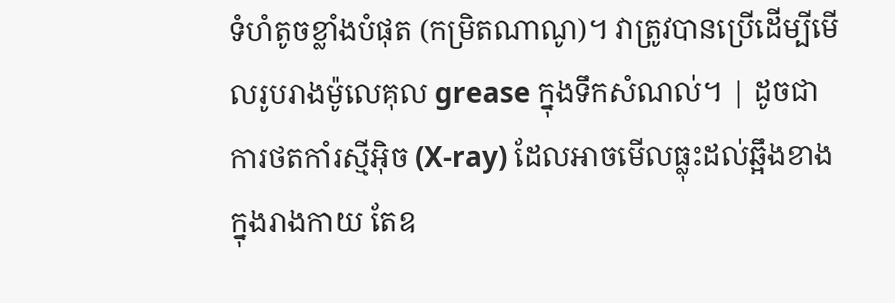ទំហំតូចខ្លាំងបំផុត (កម្រិតណាណូ)។ វាត្រូវបានប្រើដើម្បីមើលរូបរាងម៉ូលេគុល grease ក្នុងទឹកសំណល់។ | ដូចជាការថតកាំរស្មីអ៊ិច (X-ray) ដែលអាចមើលធ្លុះដល់ឆ្អឹងខាងក្នុងរាងកាយ តែឧ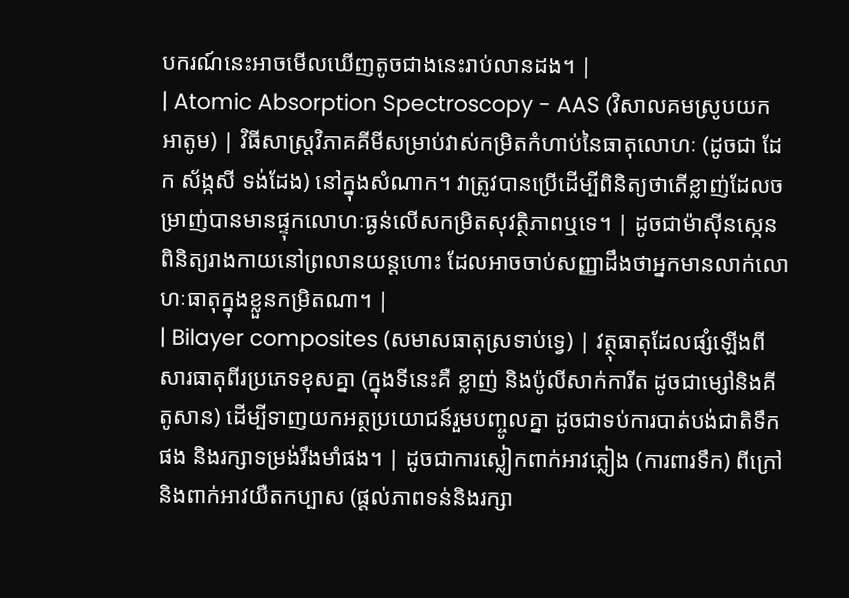បករណ៍នេះអាចមើលឃើញតូចជាងនេះរាប់លានដង។ |
| Atomic Absorption Spectroscopy - AAS (វិសាលគមស្រូបយកអាតូម) | វិធីសាស្ត្រវិភាគគីមីសម្រាប់វាស់កម្រិតកំហាប់នៃធាតុលោហៈ (ដូចជា ដែក ស័ង្កសី ទង់ដែង) នៅក្នុងសំណាក។ វាត្រូវបានប្រើដើម្បីពិនិត្យថាតើខ្លាញ់ដែលចម្រាញ់បានមានផ្ទុកលោហៈធ្ងន់លើសកម្រិតសុវត្ថិភាពឬទេ។ | ដូចជាម៉ាស៊ីនស្កេនពិនិត្យរាងកាយនៅព្រលានយន្តហោះ ដែលអាចចាប់សញ្ញាដឹងថាអ្នកមានលាក់លោហៈធាតុក្នុងខ្លួនកម្រិតណា។ |
| Bilayer composites (សមាសធាតុស្រទាប់ទ្វេ) | វត្ថុធាតុដែលផ្សំឡើងពីសារធាតុពីរប្រភេទខុសគ្នា (ក្នុងទីនេះគឺ ខ្លាញ់ និងប៉ូលីសាក់ការីត ដូចជាម្សៅនិងគីតូសាន) ដើម្បីទាញយកអត្ថប្រយោជន៍រួមបញ្ចូលគ្នា ដូចជាទប់ការបាត់បង់ជាតិទឹកផង និងរក្សាទម្រង់រឹងមាំផង។ | ដូចជាការស្លៀកពាក់អាវភ្លៀង (ការពារទឹក) ពីក្រៅ និងពាក់អាវយឺតកប្បាស (ផ្តល់ភាពទន់និងរក្សា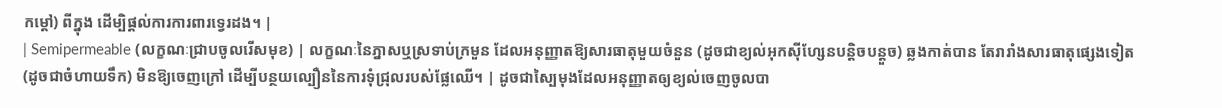កម្តៅ) ពីក្នុង ដើម្បិផ្តល់ការការពារទ្វេរដង។ |
| Semipermeable (លក្ខណៈជ្រាបចូលរើសមុខ) | លក្ខណៈនៃភ្នាសឬស្រទាប់ក្រមួន ដែលអនុញ្ញាតឱ្យសារធាតុមួយចំនួន (ដូចជាខ្យល់អុកស៊ីហ្សែនបន្តិចបន្តួច) ឆ្លងកាត់បាន តែរារាំងសារធាតុផ្សេងទៀត (ដូចជាចំហាយទឹក) មិនឱ្យចេញក្រៅ ដើម្បីបន្ថយល្បឿននៃការទុំជ្រុលរបស់ផ្លែឈើ។ | ដូចជាស្បៃមុងដែលអនុញ្ញាតឲ្យខ្យល់ចេញចូលបា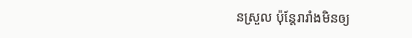នស្រួល ប៉ុន្តែរារាំងមិនឲ្យ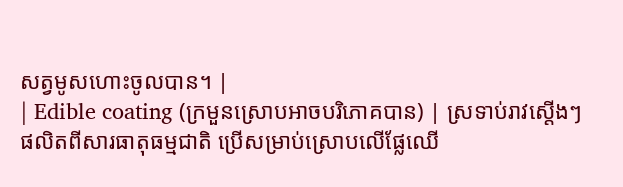សត្វមូសហោះចូលបាន។ |
| Edible coating (ក្រមួនស្រោបអាចបរិភោគបាន) | ស្រទាប់រាវស្តើងៗផលិតពីសារធាតុធម្មជាតិ ប្រើសម្រាប់ស្រោបលើផ្លែឈើ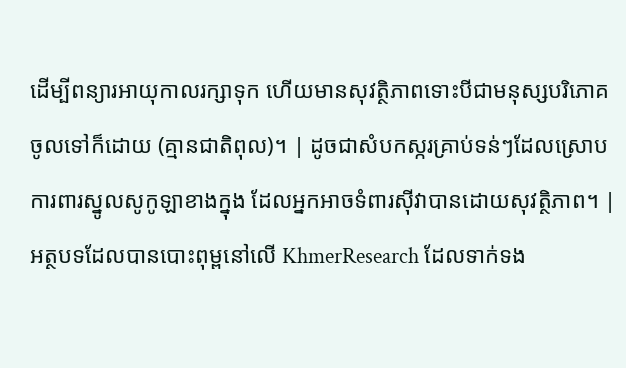ដើម្បីពន្យារអាយុកាលរក្សាទុក ហើយមានសុវត្ថិភាពទោះបីជាមនុស្សបរិភោគចូលទៅក៏ដោយ (គ្មានជាតិពុល)។ | ដូចជាសំបកស្ករគ្រាប់ទន់ៗដែលស្រោបការពារស្នូលសូកូឡាខាងក្នុង ដែលអ្នកអាចទំពារស៊ីវាបានដោយសុវត្ថិភាព។ |
អត្ថបទដែលបានបោះពុម្ពនៅលើ KhmerResearch ដែលទាក់ទង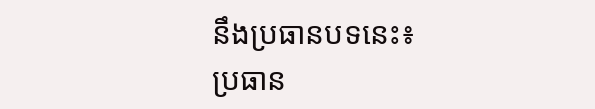នឹងប្រធានបទនេះ៖
ប្រធាន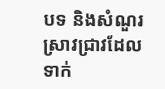បទ និងសំណួរស្រាវជ្រាវដែលទាក់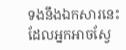ទងនឹងឯកសារនេះ ដែលអ្នកអាចស្វែ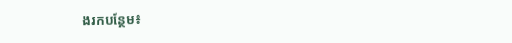ងរកបន្ថែម៖